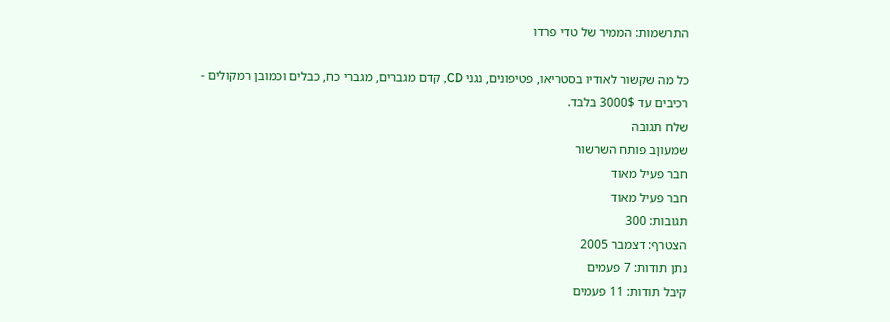התרשמות: הממיר של טדי פרדו

כל מה שקשור לאודיו בסטריאו, פטיפונים, נגני CD, קדם מגברים, מגברי כח, כבלים וכמובן רמקולים - רכיבים עד 3000$ בלבד.
שלח תגובה
שמעוןב פותח השרשור
חבר פעיל מאוד
חבר פעיל מאוד
תגובות: 300
הצטרף: דצמבר 2005
נתן תודות: 7 פעמים
קיבל תודות: 11 פעמים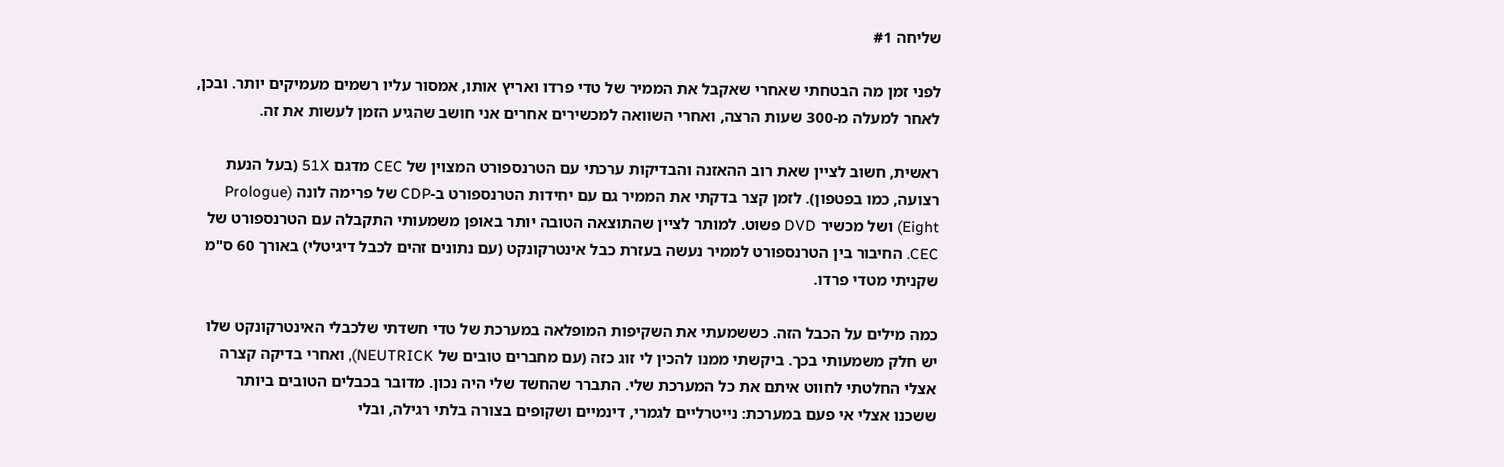שליחה #1

לפני זמן מה הבטחתי שאחרי שאקבל את הממיר של טדי פרדו ואריץ אותו, אמסור עליו רשמים מעמיקים יותר. ובכן, לאחר למעלה מ-300 שעות הרצה, ואחרי השוואה למכשירים אחרים אני חושב שהגיע הזמן לעשות את זה.

ראשית, חשוב לציין שאת רוב ההאזנה והבדיקות ערכתי עם הטרנספורט המצוין של CEC מדגם 51X (בעל הנעת רצועה, כמו בפטפון). לזמן קצר בדקתי את הממיר גם עם יחידות הטרנספורט ב-CDP של פרימה לונה (Prologue Eight) ושל מכשיר DVD פשוט. למותר לציין שהתוצאה הטובה יותר באופן משמעותי התקבלה עם הטרנספורט של CEC. החיבור בין הטרנספורט לממיר נעשה בעזרת כבל אינטרקונקט (עם נתונים זהים לכבל דיגיטלי) באורך 60 ס"מ שקניתי מטדי פרדו.

כמה מילים על הכבל הזה. כששמעתי את השקיפות המופלאה במערכת של טדי חשדתי שלכבלי האינטרקונקט שלו יש חלק משמעותי בכך. ביקשתי ממנו להכין לי זוג כזה (עם מחברים טובים של NEUTRICK), ואחרי בדיקה קצרה אצלי החלטתי לחווט איתם את כל המערכת שלי. התברר שהחשד שלי היה נכון. מדובר בכבלים הטובים ביותר ששכנו אצלי אי פעם במערכת: נייטרליים לגמרי, דינמיים ושקופים בצורה בלתי רגילה, ובלי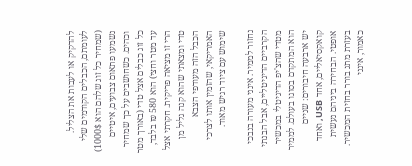להדקיק או לעבות את הצליל. לעומתם, הכבלים הקודמים שלי (שמחיר כל זוג שלהם הוא 1000$) נשמעו פתאום צבועים, איטיים וכהים. כשחושבים על כך שמחיר כל זוג כבלים אצל טדי (באורך מטר עד מטר וחצי) הוא 580 ₪ בלבד, הרי זו מציאה פריקית. חקרתי אצל טדי ומצאתי שהוא קנה גליל מן הכבל הזה מעודפי הצבא האמריקאי, שהזמין אותו לצרכי שימוש עם ציוד רגיש מאוד.

נחזור לממיר. אינני מעורה בנבכי הקרביים הדיגיטליים, אבל הבנתי מטדי שהצ'יפ הדיגיטלי במכשיר הוא המתקדם בסוגו בעולם. לממיר יש ארבעה חיבורים: שניים קואקסיאליים, אחד USB, ואחד אופטי. הבחירה ביניהם נעשית בעזרת מתג בורר בחזית המכשיר. כאמור, אינני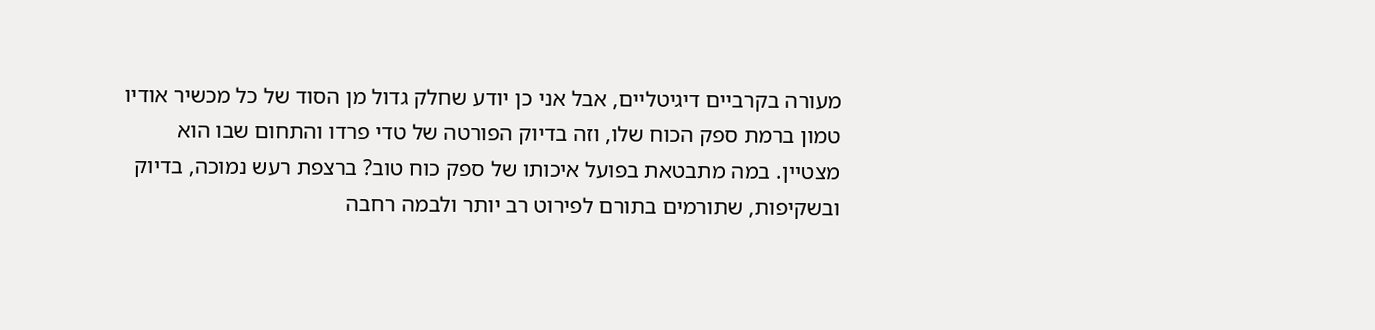מעורה בקרביים דיגיטליים, אבל אני כן יודע שחלק גדול מן הסוד של כל מכשיר אודיו טמון ברמת ספק הכוח שלו, וזה בדיוק הפורטה של טדי פרדו והתחום שבו הוא מצטיין. במה מתבטאת בפועל איכותו של ספק כוח טוב? ברצפת רעש נמוכה, בדיוק ובשקיפות, שתורמים בתורם לפירוט רב יותר ולבמה רחבה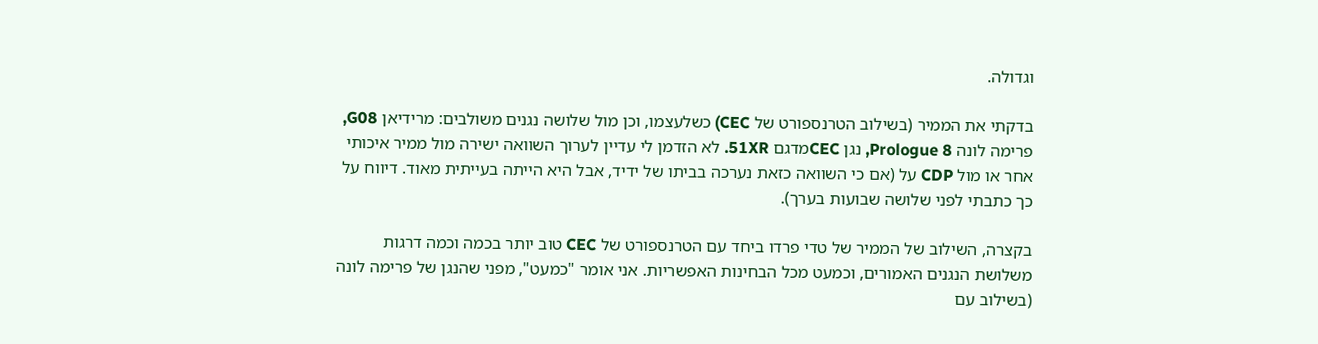וגדולה.

בדקתי את הממיר (בשילוב הטרנספורט של CEC) כשלעצמו, וכן מול שלושה נגנים משולבים: מרידיאן G08, פרימה לונה Prologue 8, נגן CECמדגם 51XR. לא הזדמן לי עדיין לערוך השוואה ישירה מול ממיר איכותי אחר או מול CDP על (אם כי השוואה כזאת נערכה בביתו של ידיד, אבל היא הייתה בעייתית מאוד. דיווח על כך כתבתי לפני שלושה שבועות בערך).

בקצרה, השילוב של הממיר של טדי פרדו ביחד עם הטרנספורט של CEC טוב יותר בכמה וכמה דרגות משלושת הנגנים האמורים, וכמעט מכל הבחינות האפשריות. אני אומר "כמעט", מפני שהנגן של פרימה לונה (בשילוב עם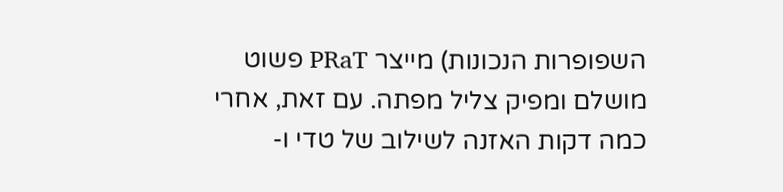השפופרות הנכונות) מייצר PRaT פשוט מושלם ומפיק צליל מפתה. עם זאת, אחרי כמה דקות האזנה לשילוב של טדי ו-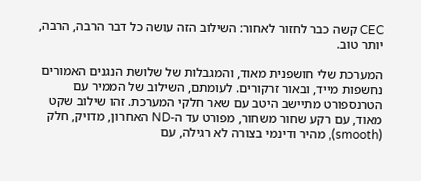CEC קשה כבר לחזור לאחור: השילוב הזה עושה כל דבר הרבה, הרבה, יותר טוב.

המערכת שלי חושפנית מאוד, והמגבלות של שלושת הנגנים האמורים נחשפות מייד, ובאור זרקורים. לעומתם, השילוב של הממיר עם הטרנספורט מתיישב היטב עם שאר חלקי המערכת. זהו שילוב שקט מאוד, עם רקע שחור משחור, מפורט עד ה-ND האחרון, מדויק, חלק (smooth), מהיר ודינמי בצורה לא רגילה, עם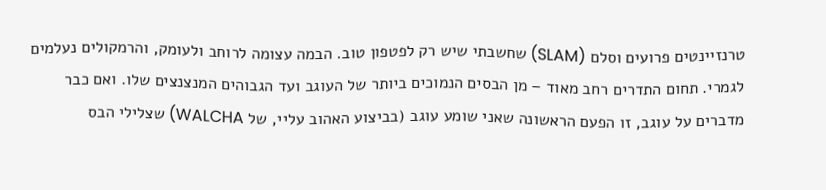טרנזיינטים פרועים וסלם (SLAM) שחשבתי שיש רק לפטפון טוב. הבמה עצומה לרוחב ולעומק, והרמקולים נעלמים לגמרי. תחום התדרים רחב מאוד – מן הבסים הנמוכים ביותר של העוגב ועד הגבוהים המנצנצים שלו. ואם כבר מדברים על עוגב, זו הפעם הראשונה שאני שומע עוגב (בביצוע האהוב עליי, של WALCHA) שצלילי הבס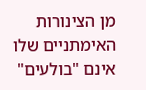מן הצינורות האימתניים שלו אינם "בולעים"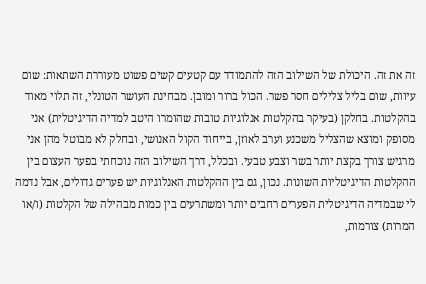זה את זה. היכולת של השילוב הזה להתמודד עם קטעים קשים פשוט מעוררת השתאות: שום עיוות, שום בליל צלילים חסר פשר. הכול ברור ומובן. מבחינת העושר הטונלי, זה תלוי מאוד בהקלטות. בחלקן (בעיקר בהקלטות אנלוגיות טובות שהומרו היטב למדיה הדיגיטלית) אני מסופק ומוצא שהצליל משכנע וערב לאוזן, בייחוד הקול האנושי, ובחלק לא מבוטל מהן אני מרגיש צורך בקצת יותר בשר וצבע טבעי. ובכלל, דרך השילוב הזה נוכחתי בפער העצום בין ההקלטות הדיגיטליות השונות. נכון, גם בין ההקלטות האנלוגיות יש פערים גדולים, אבל נדמה לי שבמדיה הדיגיטלית הפערים רחבים יותר ומשתרעים בין כמות מבהילה של הקלטות (ו/או המרות) צורמות,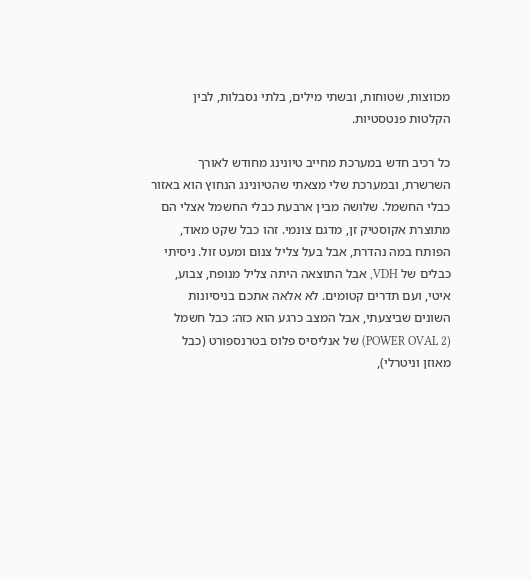מכווצות, שטוחות, ובשתי מילים, בלתי נסבלות, לבין הקלטות פנטסטיות.

כל רכיב חדש במערכת מחייב טיונינג מחודש לאורך השרשרת, ובמערכת שלי מצאתי שהטיונינג הנחוץ הוא באזור כבלי החשמל. שלושה מבין ארבעת כבלי החשמל אצלי הם מתוצרת אקוסטיק זן, מדגם צונמי. זהו כבל שקט מאוד, הפותח במה נהדרת, אבל בעל צליל צנום ומעט זול. ניסיתי כבלים של VDH, אבל התוצאה היתה צליל מנופח, צבוע, איטי, ועם תדרים קטומים. לא אלאה אתכם בניסיונות השונים שביצעתי, אבל המצב כרגע הוא כזה: כבל חשמל (POWER OVAL 2) של אנליסיס פלוס בטרנספורט (כבל מאוזן וניטרלי),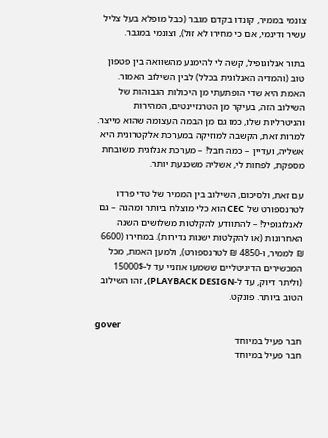צונמי בממיר, קונדו בקדם מגבר (כבל מופלא בעל צליל עשיר ודינמי, אם כי מחירו לא זול), וצונמי במגבר.

בתור אנלוגופיל, קשה לי להימנע מהשוואה בין פטפון טוב (והמדיה האנלוגית בכלל) לבין השילוב האמור. האמת היא שדי הופתעתי מן היכולות הגבוהות של השילוב הזה, בעיקר מן הטרנזיינטים, המהירות והניטרליות שלו, כמו גם מן הבמה העצומה שהוא מייצר. למרות זאת, הקשבה למוזיקה במערכת אלקטרונית היא אשליה, ועדיין – כמה חבל! – מערכת אנלוגית משובחת מספקת, לפחות לי, אשליה משכנעת יותר.

עם זאת, ולסיכום, השילוב בין הממיר של טדי פרדו לטרנספורט של CEC הוא כלי מוצלח ביותר ומהנה – גם לאנלוגופיל! – להתוודע להקלטות משלושים השנה האחרונות (או להקלטות ישנות נדירות). במחירו (6600 ₪ לממיר, ו-4850 ₪ לטרנספורט), ולמען האמת, מכל המכשירים הדיגיטליים ששמעו אוזניי עד ל-15000$ (וליתר דיוק, עד ל-PLAYBACK DESIGN), זהו השילוב הטוב ביותר. פונקט.

gover
חבר פעיל במיוחד
חבר פעיל במיוחד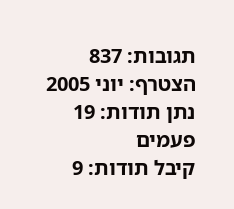תגובות: 837
הצטרף: יוני 2005
נתן תודות: 19 פעמים
קיבל תודות: 9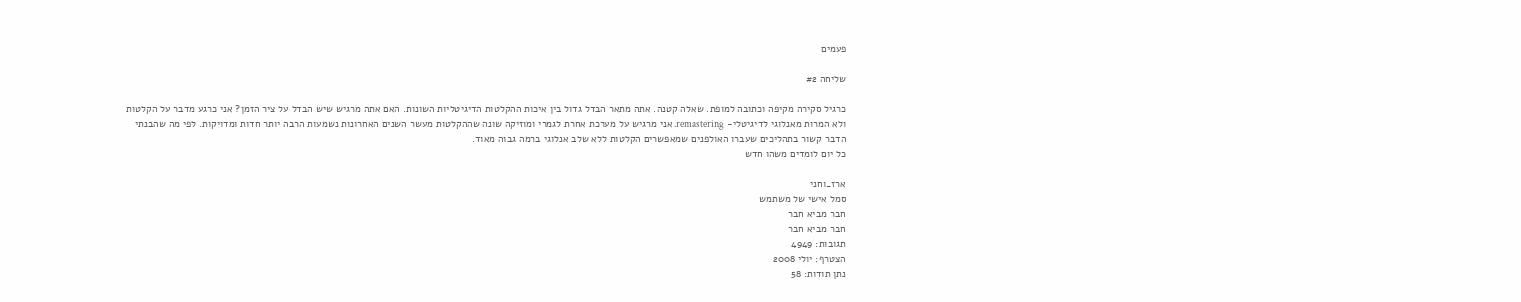פעמים

שליחה #2

כרגיל סקירה מקיפה וכתובה למופת. שאלה קטנה. אתה מתאר הבדל גדול בין איכות ההקלטות הדיגיטליות השונות. האם אתה מרגיש שיש הבדל על ציר הזמן? אני כרגע מדבר על הקלטות ולא המרות מאנלוגי לדיגיטלי- remastering. אני מרגיש על מערכת אחרת לגמרי ומוזיקה שונה שההקלטות מעשר השנים האחרונות נשמעות הרבה יותר חדות ומדויקות. לפי מה שהבנתי הדבר קשור בתהליכים שעברו האולפנים שמאפשרים הקלטות ללא שלב אנלוגי ברמה גבוה מאוד.
כל יום לומדים משהו חדש

ארז_וחני
סמל אישי של משתמש
חבר מביא חבר
חבר מביא חבר
תגובות: 4949
הצטרף: יולי 2008
נתן תודות: 58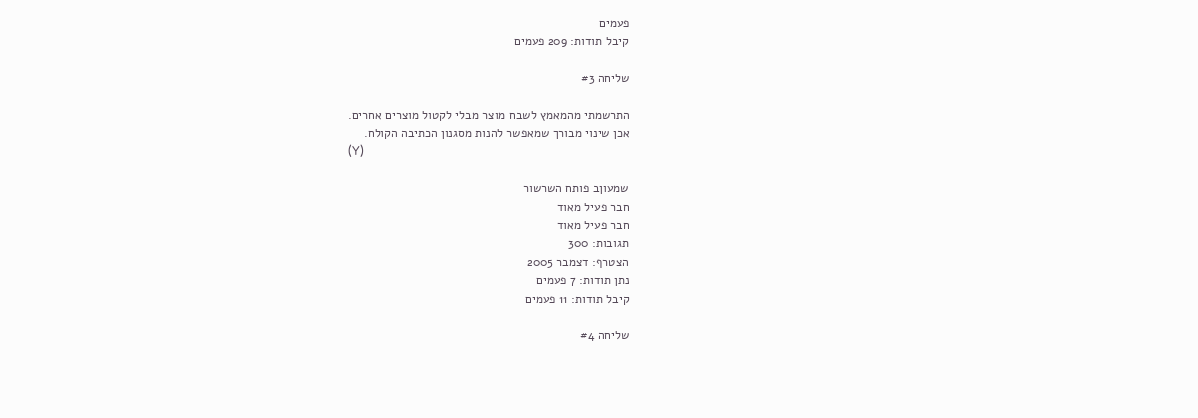פעמים
קיבל תודות: 209 פעמים

שליחה #3

התרשמתי מהמאמץ לשבח מוצר מבלי לקטול מוצרים אחרים.
אכן שינוי מבורך שמאפשר להנות מסגנון הכתיבה הקולח.
(Y)

שמעוןב פותח השרשור
חבר פעיל מאוד
חבר פעיל מאוד
תגובות: 300
הצטרף: דצמבר 2005
נתן תודות: 7 פעמים
קיבל תודות: 11 פעמים

שליחה #4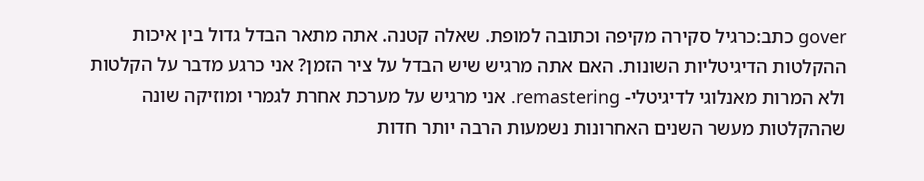gover כתב:כרגיל סקירה מקיפה וכתובה למופת. שאלה קטנה. אתה מתאר הבדל גדול בין איכות ההקלטות הדיגיטליות השונות. האם אתה מרגיש שיש הבדל על ציר הזמן? אני כרגע מדבר על הקלטות ולא המרות מאנלוגי לדיגיטלי- remastering. אני מרגיש על מערכת אחרת לגמרי ומוזיקה שונה שההקלטות מעשר השנים האחרונות נשמעות הרבה יותר חדות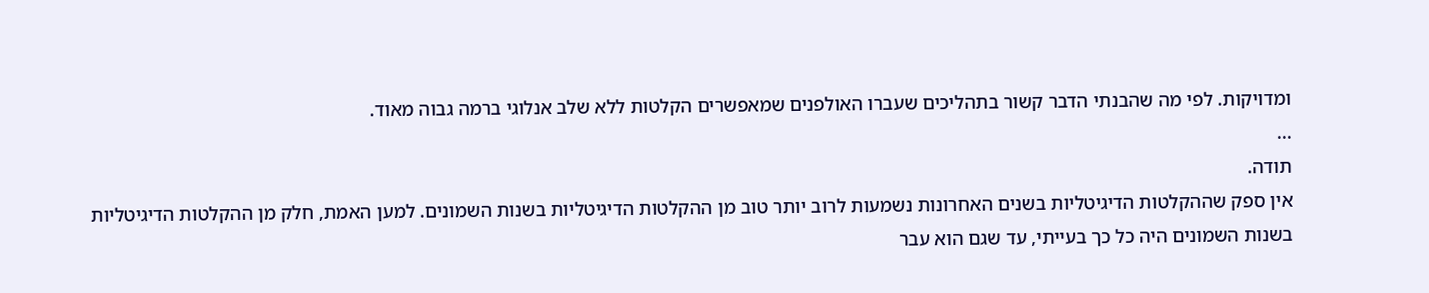ומדויקות. לפי מה שהבנתי הדבר קשור בתהליכים שעברו האולפנים שמאפשרים הקלטות ללא שלב אנלוגי ברמה גבוה מאוד.
...
תודה.
אין ספק שההקלטות הדיגיטליות בשנים האחרונות נשמעות לרוב יותר טוב מן ההקלטות הדיגיטליות בשנות השמונים. למען האמת, חלק מן ההקלטות הדיגיטליות בשנות השמונים היה כל כך בעייתי, עד שגם הוא עבר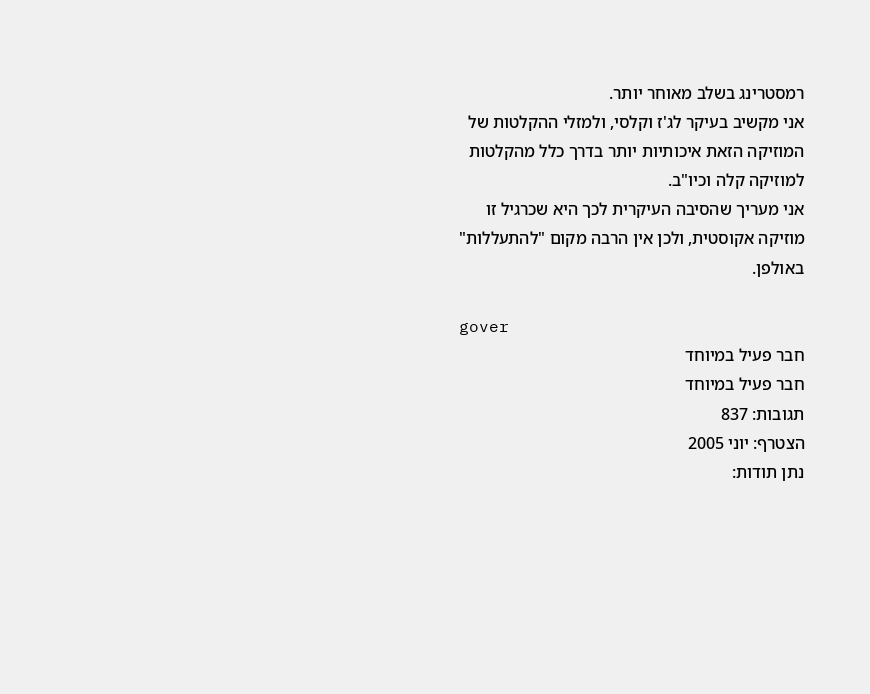רמסטרינג בשלב מאוחר יותר.
אני מקשיב בעיקר לג'ז וקלסי, ולמזלי ההקלטות של המוזיקה הזאת איכותיות יותר בדרך כלל מהקלטות למוזיקה קלה וכיו"ב.
אני מעריך שהסיבה העיקרית לכך היא שכרגיל זו מוזיקה אקוסטית, ולכן אין הרבה מקום "להתעללות" באולפן.

gover
חבר פעיל במיוחד
חבר פעיל במיוחד
תגובות: 837
הצטרף: יוני 2005
נתן תודות: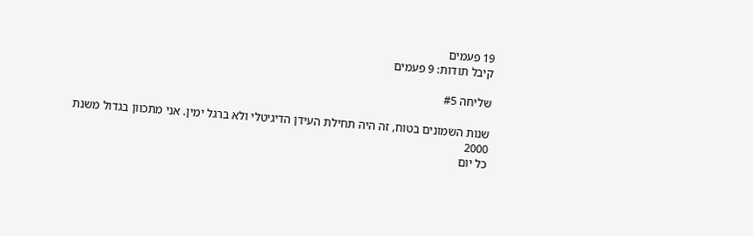19 פעמים
קיבל תודות: 9 פעמים

שליחה #5

שנות השמונים בטוח, זה היה תחילת העידן הדיגיטלי ולא ברגל ימין. אני מתכוון בגדול משנת 2000
כל יום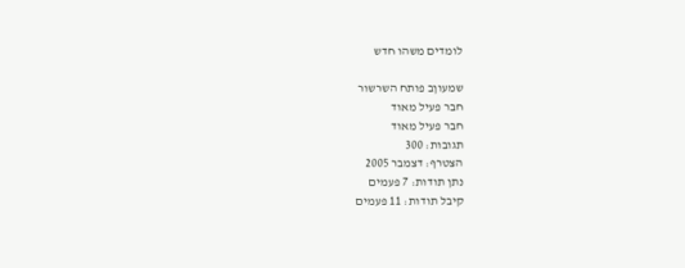לומדים משהו חדש

שמעוןב פותח השרשור
חבר פעיל מאוד
חבר פעיל מאוד
תגובות: 300
הצטרף: דצמבר 2005
נתן תודות: 7 פעמים
קיבל תודות: 11 פעמים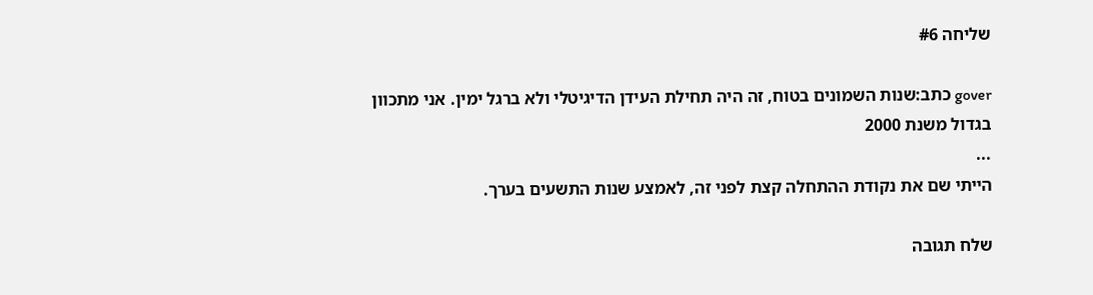שליחה #6

gover כתב:שנות השמונים בטוח, זה היה תחילת העידן הדיגיטלי ולא ברגל ימין. אני מתכוון בגדול משנת 2000
...
הייתי שם את נקודת ההתחלה קצת לפני זה, לאמצע שנות התשעים בערך.

שלח תגובה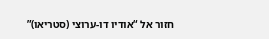חזור אל “אודיו דו-ערוצי (סטריאו)”